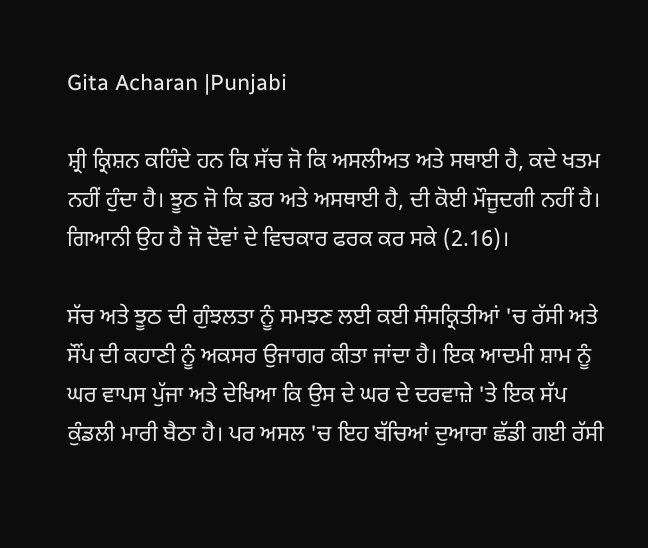Gita Acharan |Punjabi

ਸ਼੍ਰੀ ਕ੍ਰਿਸ਼ਨ ਕਹਿੰਦੇ ਹਨ ਕਿ ਸੱਚ ਜੋ ਕਿ ਅਸਲੀਅਤ ਅਤੇ ਸਥਾਈ ਹੈ, ਕਦੇ ਖਤਮ ਨਹੀਂ ਹੁੰਦਾ ਹੈ। ਝੂਠ ਜੋ ਕਿ ਡਰ ਅਤੇ ਅਸਥਾਈ ਹੈ, ਦੀ ਕੋਈ ਮੌਜੂਦਗੀ ਨਹੀਂ ਹੈ। ਗਿਆਨੀ ਉਹ ਹੈ ਜੋ ਦੋਵਾਂ ਦੇ ਵਿਚਕਾਰ ਫਰਕ ਕਰ ਸਕੇ (2.16)।

ਸੱਚ ਅਤੇ ਝੂਠ ਦੀ ਗੁੰਝਲਤਾ ਨੂੰ ਸਮਝਣ ਲਈ ਕਈ ਸੰਸਕ੍ਰਿਤੀਆਂ 'ਚ ਰੱਸੀ ਅਤੇ ਸੌਂਪ ਦੀ ਕਹਾਣੀ ਨੂੰ ਅਕਸਰ ਉਜਾਗਰ ਕੀਤਾ ਜਾਂਦਾ ਹੈ। ਇਕ ਆਦਮੀ ਸ਼ਾਮ ਨੂੰ ਘਰ ਵਾਪਸ ਪੁੱਜਾ ਅਤੇ ਦੇਖਿਆ ਕਿ ਉਸ ਦੇ ਘਰ ਦੇ ਦਰਵਾਜ਼ੇ 'ਤੇ ਇਕ ਸੱਪ ਕੁੰਡਲੀ ਮਾਰੀ ਬੈਠਾ ਹੈ। ਪਰ ਅਸਲ 'ਚ ਇਹ ਬੱਚਿਆਂ ਦੁਆਰਾ ਛੱਡੀ ਗਈ ਰੱਸੀ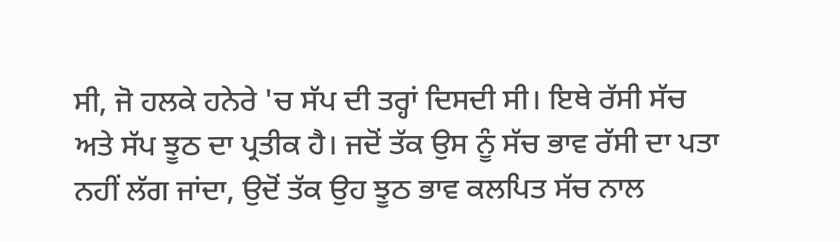ਸੀ, ਜੋ ਹਲਕੇ ਹਨੇਰੇ 'ਚ ਸੱਪ ਦੀ ਤਰ੍ਹਾਂ ਦਿਸਦੀ ਸੀ। ਇਥੇ ਰੱਸੀ ਸੱਚ ਅਤੇ ਸੱਪ ਝੂਠ ਦਾ ਪ੍ਰਤੀਕ ਹੈ। ਜਦੋਂ ਤੱਕ ਉਸ ਨੂੰ ਸੱਚ ਭਾਵ ਰੱਸੀ ਦਾ ਪਤਾ ਨਹੀਂ ਲੱਗ ਜਾਂਦਾ, ਉਦੋਂ ਤੱਕ ਉਹ ਝੂਠ ਭਾਵ ਕਲਪਿਤ ਸੱਚ ਨਾਲ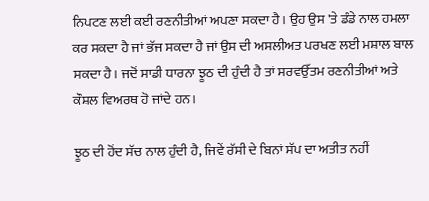ਨਿਪਟਣ ਲਈ ਕਈ ਰਣਨੀਤੀਆਂ ਅਪਣਾ ਸਕਦਾ ਹੈ। ਉਹ ਉਸ 'ਤੇ ਡੰਡੇ ਨਾਲ ਹਮਲਾ ਕਰ ਸਕਦਾ ਹੈ ਜਾਂ ਭੱਜ ਸਕਦਾ ਹੈ ਜਾਂ ਉਸ ਦੀ ਅਸਲੀਅਤ ਪਰਖਣ ਲਈ ਮਸ਼ਾਲ ਬਾਲ ਸਕਦਾ ਹੈ। ਜਦੋਂ ਸਾਡੀ ਧਾਰਨਾ ਝੂਠ ਦੀ ਹੁੰਦੀ ਹੈ ਤਾਂ ਸਰਵਉੱਤਮ ਰਣਨੀਤੀਆਂ ਅਤੇ ਕੌਸ਼ਲ ਵਿਅਰਥ ਹੋ ਜਾਂਦੇ ਹਨ।

ਝੂਠ ਦੀ ਹੋਂਦ ਸੱਚ ਨਾਲ ਹੁੰਦੀ ਹੈ, ਜਿਵੇਂ ਰੱਸੀ ਦੇ ਬਿਨਾਂ ਸੱਪ ਦਾ ਅਤੀਤ ਨਹੀਂ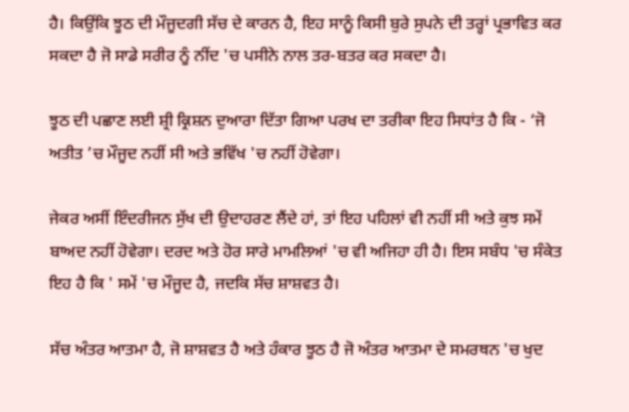ਹੈ। ਕਿਉਂਕਿ ਝੂਠ ਦੀ ਮੌਜੂਦਗੀ ਸੱਚ ਦੇ ਕਾਰਨ ਹੈ, ਇਹ ਸਾਨੂੰ ਕਿਸੀ ਬੁਰੇ ਸੁਪਨੇ ਦੀ ਤਰ੍ਹਾਂ ਪ੍ਰਭਾਵਿਤ ਕਰ ਸਕਦਾ ਹੈ ਜੋ ਸਾਡੇ ਸਰੀਰ ਨੂੰ ਨੀਂਦ 'ਚ ਪਸੀਨੇ ਨਾਲ ਤਰ-ਬਤਰ ਕਰ ਸਕਦਾ ਹੈ।

ਝੂਠ ਦੀ ਪਛਾਣ ਲਈ ਸ਼੍ਰੀ ਕ੍ਰਿਸ਼ਨ ਦੁਆਰਾ ਦਿੱਤਾ ਗਿਆ ਪਰਖ ਦਾ ਤਰੀਕਾ ਇਹ ਸਿਧਾਂਤ ਹੈ ਕਿ - ‘ਜੋ ਅਤੀਤ ’ਚ ਮੌਜੂਦ ਨਹੀਂ ਸੀ ਅਤੇ ਭਵਿੱਖ 'ਚ ਨਹੀਂ ਹੋਵੇਗਾ।

ਜੇਕਰ ਅਸੀਂ ਇੰਦਰੀਜਨ ਸੁੱਖ ਦੀ ਉਦਾਹਰਣ ਲੈਂਦੇ ਹਾਂ, ਤਾਂ ਇਹ ਪਹਿਲਾਂ ਵੀ ਨਹੀਂ ਸੀ ਅਤੇ ਕੁਝ ਸਮੇਂ ਬਾਅਦ ਨਹੀਂ ਹੋਵੇਗਾ। ਦਰਦ ਅਤੇ ਹੋਰ ਸਾਰੇ ਮਾਮਲਿਆਂ 'ਚ ਵੀ ਅਜਿਹਾ ਹੀ ਹੈ। ਇਸ ਸਬੰਧ 'ਚ ਸੰਕੇਤ ਇਹ ਹੈ ਕਿ ' ਸਮੇਂ 'ਚ ਮੌਜੂਦ ਹੈ, ਜਦਕਿ ਸੱਚ ਸ਼ਾਸ਼ਵਤ ਹੈ।

ਸੱਚ ਅੰਤਰ ਆਤਮਾ ਹੈ, ਜੋ ਸ਼ਾਸ਼ਵਤ ਹੈ ਅਤੇ ਹੰਕਾਰ ਝੂਠ ਹੈ ਜੋ ਅੰਤਰ ਆਤਮਾ ਦੇ ਸਮਰਥਨ 'ਚ ਖੁਦ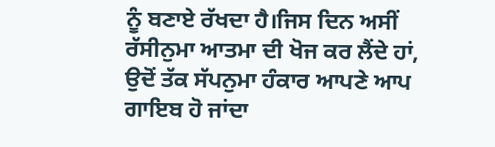ਨੂੰ ਬਣਾਏ ਰੱਖਦਾ ਹੈ।ਜਿਸ ਦਿਨ ਅਸੀਂ ਰੱਸੀਨੁਮਾ ਆਤਮਾ ਦੀ ਖੋਜ ਕਰ ਲੈਂਦੇ ਹਾਂ, ਉਦੋਂ ਤੱਕ ਸੱਪਨੁਮਾ ਹੰਕਾਰ ਆਪਣੇ ਆਪ ਗਾਇਬ ਹੋ ਜਾਂਦਾ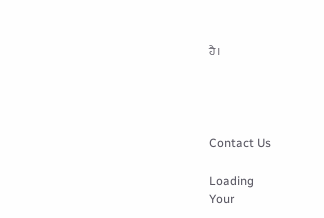ਹੈ।




Contact Us

Loading
Your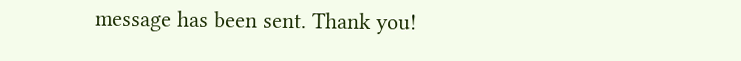message has been sent. Thank you!